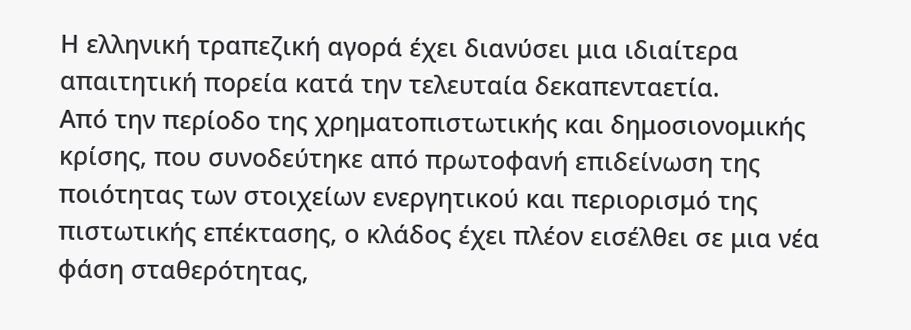Η ελληνική τραπεζική αγορά έχει διανύσει μια ιδιαίτερα απαιτητική πορεία κατά την τελευταία δεκαπενταετία.
Από την περίοδο της χρηματοπιστωτικής και δημοσιονομικής κρίσης, που συνοδεύτηκε από πρωτοφανή επιδείνωση της ποιότητας των στοιχείων ενεργητικού και περιορισμό της πιστωτικής επέκτασης, ο κλάδος έχει πλέον εισέλθει σε μια νέα φάση σταθερότητας,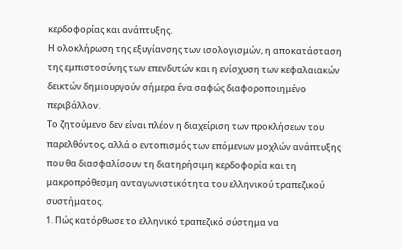κερδοφορίας και ανάπτυξης.
Η ολοκλήρωση της εξυγίανσης των ισολογισμών, η αποκατάσταση της εμπιστοσύνης των επενδυτών και η ενίσχυση των κεφαλαιακών δεικτών δημιουργούν σήμερα ένα σαφώς διαφοροποιημένο περιβάλλον.
Το ζητούμενο δεν είναι πλέον η διαχείριση των προκλήσεων του παρελθόντος, αλλά ο εντοπισμός των επόμενων μοχλών ανάπτυξης που θα διασφαλίσουν τη διατηρήσιμη κερδοφορία και τη μακροπρόθεσμη ανταγωνιστικότητα του ελληνικού τραπεζικού συστήματος.
1. Πώς κατόρθωσε το ελληνικό τραπεζικό σύστημα να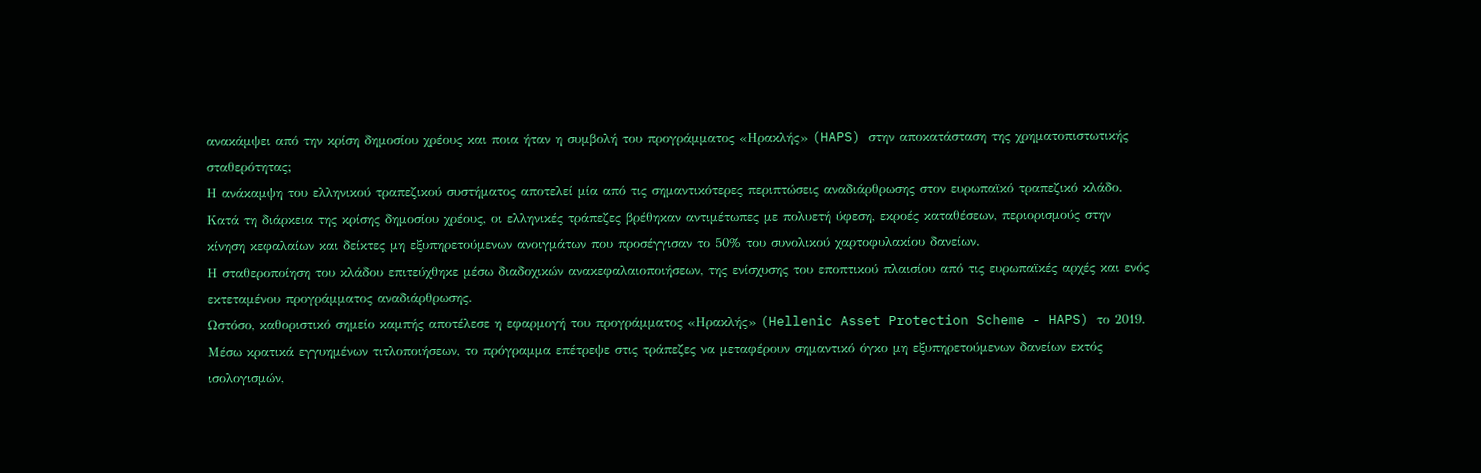ανακάμψει από την κρίση δημοσίου χρέους και ποια ήταν η συμβολή του προγράμματος «Ηρακλής» (HAPS) στην αποκατάσταση της χρηματοπιστωτικής σταθερότητας;
Η ανάκαμψη του ελληνικού τραπεζικού συστήματος αποτελεί μία από τις σημαντικότερες περιπτώσεις αναδιάρθρωσης στον ευρωπαϊκό τραπεζικό κλάδο.
Κατά τη διάρκεια της κρίσης δημοσίου χρέους, οι ελληνικές τράπεζες βρέθηκαν αντιμέτωπες με πολυετή ύφεση, εκροές καταθέσεων, περιορισμούς στην κίνηση κεφαλαίων και δείκτες μη εξυπηρετούμενων ανοιγμάτων που προσέγγισαν το 50% του συνολικού χαρτοφυλακίου δανείων.
Η σταθεροποίηση του κλάδου επιτεύχθηκε μέσω διαδοχικών ανακεφαλαιοποιήσεων, της ενίσχυσης του εποπτικού πλαισίου από τις ευρωπαϊκές αρχές και ενός εκτεταμένου προγράμματος αναδιάρθρωσης.
Ωστόσο, καθοριστικό σημείο καμπής αποτέλεσε η εφαρμογή του προγράμματος «Ηρακλής» (Hellenic Asset Protection Scheme - HAPS) το 2019.
Μέσω κρατικά εγγυημένων τιτλοποιήσεων, το πρόγραμμα επέτρεψε στις τράπεζες να μεταφέρουν σημαντικό όγκο μη εξυπηρετούμενων δανείων εκτός ισολογισμών,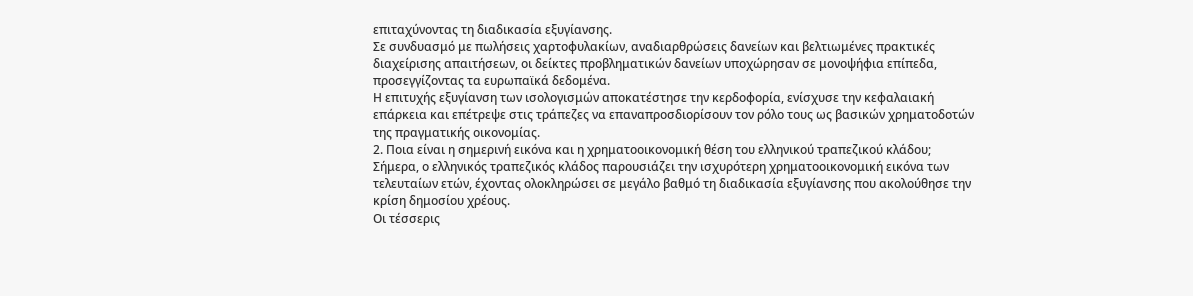επιταχύνοντας τη διαδικασία εξυγίανσης.
Σε συνδυασμό με πωλήσεις χαρτοφυλακίων, αναδιαρθρώσεις δανείων και βελτιωμένες πρακτικές διαχείρισης απαιτήσεων, οι δείκτες προβληματικών δανείων υποχώρησαν σε μονοψήφια επίπεδα, προσεγγίζοντας τα ευρωπαϊκά δεδομένα.
Η επιτυχής εξυγίανση των ισολογισμών αποκατέστησε την κερδοφορία, ενίσχυσε την κεφαλαιακή επάρκεια και επέτρεψε στις τράπεζες να επαναπροσδιορίσουν τον ρόλο τους ως βασικών χρηματοδοτών της πραγματικής οικονομίας.
2. Ποια είναι η σημερινή εικόνα και η χρηματοοικονομική θέση του ελληνικού τραπεζικού κλάδου;
Σήμερα, ο ελληνικός τραπεζικός κλάδος παρουσιάζει την ισχυρότερη χρηματοοικονομική εικόνα των τελευταίων ετών, έχοντας ολοκληρώσει σε μεγάλο βαθμό τη διαδικασία εξυγίανσης που ακολούθησε την κρίση δημοσίου χρέους.
Οι τέσσερις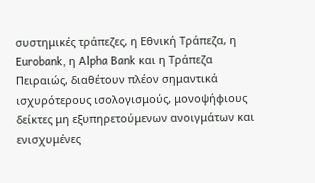συστημικές τράπεζες, η Εθνική Τράπεζα, η Eurobank, η Alpha Bank και η Τράπεζα Πειραιώς, διαθέτουν πλέον σημαντικά ισχυρότερους ισολογισμούς, μονοψήφιους δείκτες μη εξυπηρετούμενων ανοιγμάτων και ενισχυμένες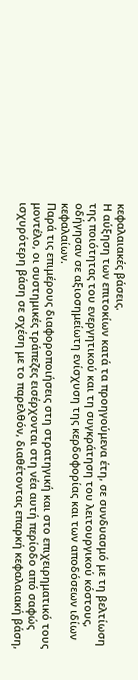κεφαλαιακές βάσεις.
Η αύξηση των επιτοκίων κατά τα προηγούμενα έτη, σε συνδυασμό με τη βελτίωση της ποιότητας του ενεργητικού και τη συγκράτηση του λειτουργικού κόστους, οδήγησαν σε αξιοσημείωτη ενίσχυση της κερδοφορίας και των αποδόσεων ιδίων κεφαλαίων.
Παρά τις επιμέρους διαφοροποιήσεις στη στρατηγική και στο επιχειρηματικό τους μοντέλο, οι συστημικές τράπεζες εισέρχονται στη νέα αυτή περίοδο από σαφώς ισχυρότερη βάση σε σχέση με το παρελθόν, διαθέτοντας επαρκή κεφαλαιακή βάση,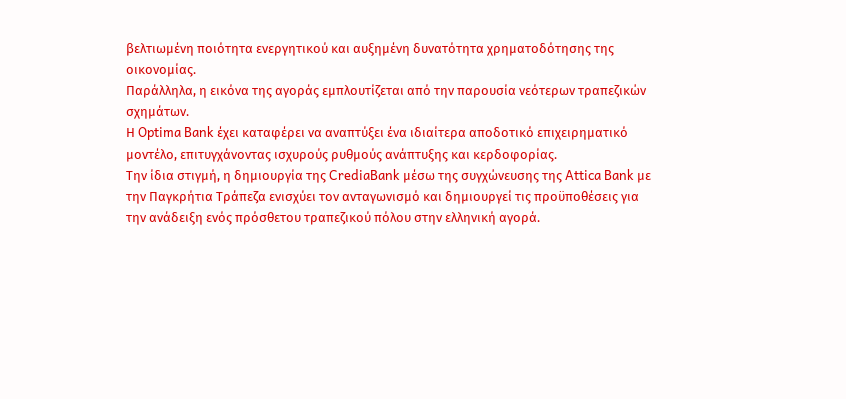βελτιωμένη ποιότητα ενεργητικού και αυξημένη δυνατότητα χρηματοδότησης της οικονομίας.
Παράλληλα, η εικόνα της αγοράς εμπλουτίζεται από την παρουσία νεότερων τραπεζικών σχημάτων.
Η Optima Bank έχει καταφέρει να αναπτύξει ένα ιδιαίτερα αποδοτικό επιχειρηματικό μοντέλο, επιτυγχάνοντας ισχυρούς ρυθμούς ανάπτυξης και κερδοφορίας.
Την ίδια στιγμή, η δημιουργία της CrediaBank μέσω της συγχώνευσης της Attica Bank με την Παγκρήτια Τράπεζα ενισχύει τον ανταγωνισμό και δημιουργεί τις προϋποθέσεις για την ανάδειξη ενός πρόσθετου τραπεζικού πόλου στην ελληνική αγορά.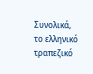Συνολικά, το ελληνικό τραπεζικό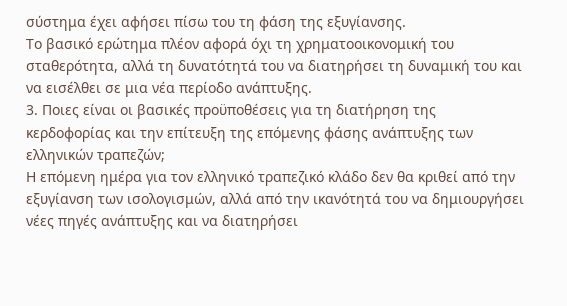σύστημα έχει αφήσει πίσω του τη φάση της εξυγίανσης.
Το βασικό ερώτημα πλέον αφορά όχι τη χρηματοοικονομική του σταθερότητα, αλλά τη δυνατότητά του να διατηρήσει τη δυναμική του και να εισέλθει σε μια νέα περίοδο ανάπτυξης.
3. Ποιες είναι οι βασικές προϋποθέσεις για τη διατήρηση της κερδοφορίας και την επίτευξη της επόμενης φάσης ανάπτυξης των ελληνικών τραπεζών;
Η επόμενη ημέρα για τον ελληνικό τραπεζικό κλάδο δεν θα κριθεί από την εξυγίανση των ισολογισμών, αλλά από την ικανότητά του να δημιουργήσει νέες πηγές ανάπτυξης και να διατηρήσει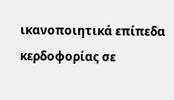ικανοποιητικά επίπεδα κερδοφορίας σε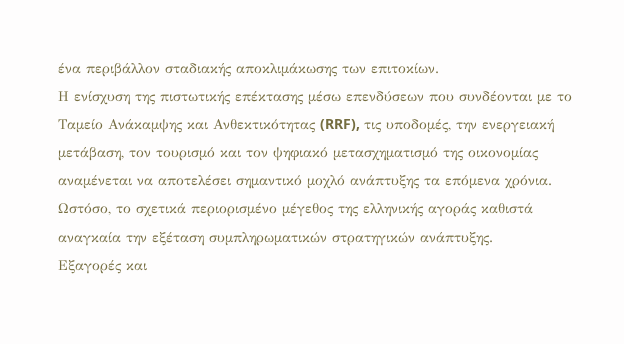ένα περιβάλλον σταδιακής αποκλιμάκωσης των επιτοκίων.
Η ενίσχυση της πιστωτικής επέκτασης μέσω επενδύσεων που συνδέονται με το Ταμείο Ανάκαμψης και Ανθεκτικότητας (RRF), τις υποδομές, την ενεργειακή μετάβαση, τον τουρισμό και τον ψηφιακό μετασχηματισμό της οικονομίας αναμένεται να αποτελέσει σημαντικό μοχλό ανάπτυξης τα επόμενα χρόνια.
Ωστόσο, το σχετικά περιορισμένο μέγεθος της ελληνικής αγοράς καθιστά αναγκαία την εξέταση συμπληρωματικών στρατηγικών ανάπτυξης.
Εξαγορές και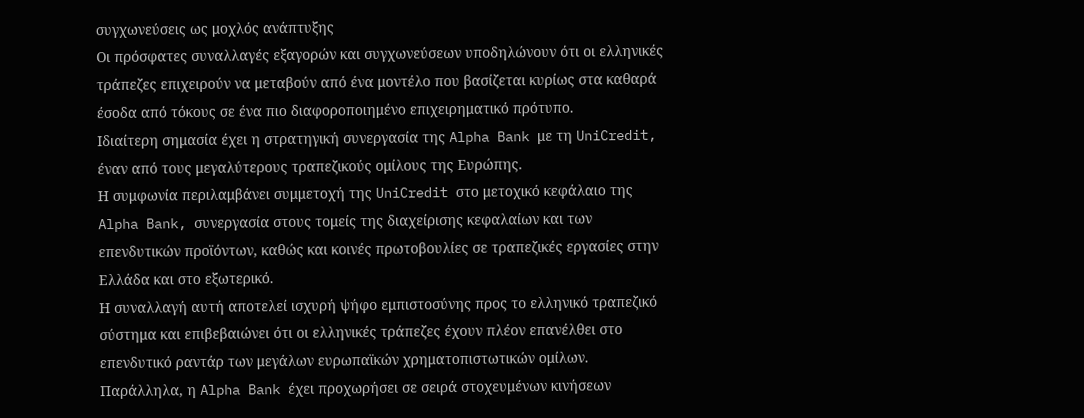συγχωνεύσεις ως μοχλός ανάπτυξης
Οι πρόσφατες συναλλαγές εξαγορών και συγχωνεύσεων υποδηλώνουν ότι οι ελληνικές τράπεζες επιχειρούν να μεταβούν από ένα μοντέλο που βασίζεται κυρίως στα καθαρά έσοδα από τόκους σε ένα πιο διαφοροποιημένο επιχειρηματικό πρότυπο.
Ιδιαίτερη σημασία έχει η στρατηγική συνεργασία της Alpha Bank με τη UniCredit, έναν από τους μεγαλύτερους τραπεζικούς ομίλους της Ευρώπης.
Η συμφωνία περιλαμβάνει συμμετοχή της UniCredit στο μετοχικό κεφάλαιο της Alpha Bank, συνεργασία στους τομείς της διαχείρισης κεφαλαίων και των επενδυτικών προϊόντων, καθώς και κοινές πρωτοβουλίες σε τραπεζικές εργασίες στην Ελλάδα και στο εξωτερικό.
Η συναλλαγή αυτή αποτελεί ισχυρή ψήφο εμπιστοσύνης προς το ελληνικό τραπεζικό σύστημα και επιβεβαιώνει ότι οι ελληνικές τράπεζες έχουν πλέον επανέλθει στο επενδυτικό ραντάρ των μεγάλων ευρωπαϊκών χρηματοπιστωτικών ομίλων.
Παράλληλα, η Alpha Bank έχει προχωρήσει σε σειρά στοχευμένων κινήσεων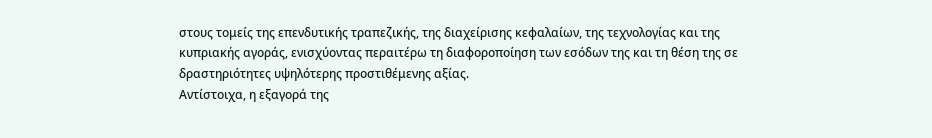στους τομείς της επενδυτικής τραπεζικής, της διαχείρισης κεφαλαίων, της τεχνολογίας και της κυπριακής αγοράς, ενισχύοντας περαιτέρω τη διαφοροποίηση των εσόδων της και τη θέση της σε δραστηριότητες υψηλότερης προστιθέμενης αξίας.
Αντίστοιχα, η εξαγορά της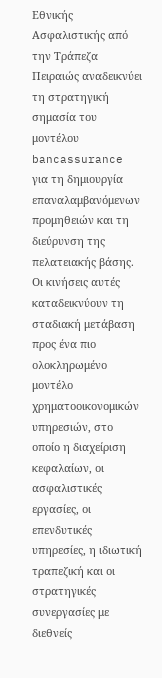Εθνικής Ασφαλιστικής από την Τράπεζα Πειραιώς αναδεικνύει τη στρατηγική σημασία του μοντέλου bancassurance για τη δημιουργία επαναλαμβανόμενων προμηθειών και τη διεύρυνση της πελατειακής βάσης.
Οι κινήσεις αυτές καταδεικνύουν τη σταδιακή μετάβαση προς ένα πιο ολοκληρωμένο μοντέλο χρηματοοικονομικών υπηρεσιών, στο οποίο η διαχείριση κεφαλαίων, οι ασφαλιστικές εργασίες, οι επενδυτικές υπηρεσίες, η ιδιωτική τραπεζική και οι στρατηγικές συνεργασίες με διεθνείς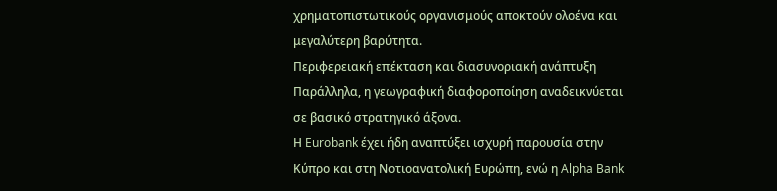χρηματοπιστωτικούς οργανισμούς αποκτούν ολοένα και μεγαλύτερη βαρύτητα.
Περιφερειακή επέκταση και διασυνοριακή ανάπτυξη
Παράλληλα, η γεωγραφική διαφοροποίηση αναδεικνύεται σε βασικό στρατηγικό άξονα.
Η Eurobank έχει ήδη αναπτύξει ισχυρή παρουσία στην Κύπρο και στη Νοτιοανατολική Ευρώπη, ενώ η Alpha Bank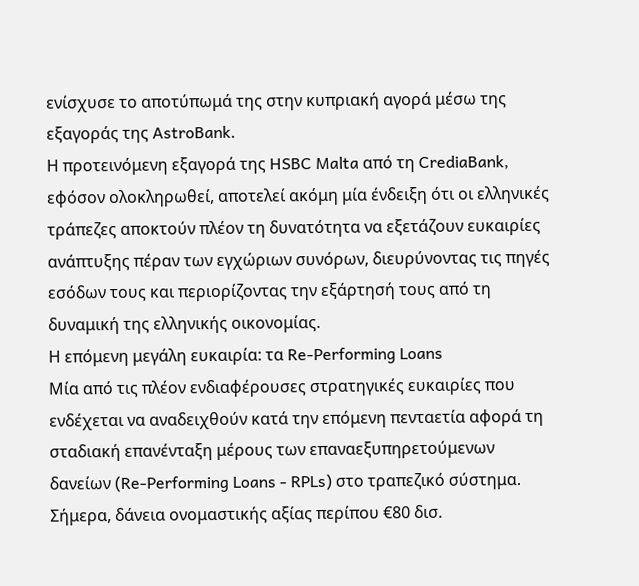ενίσχυσε το αποτύπωμά της στην κυπριακή αγορά μέσω της εξαγοράς της AstroBank.
Η προτεινόμενη εξαγορά της HSBC Malta από τη CrediaBank, εφόσον ολοκληρωθεί, αποτελεί ακόμη μία ένδειξη ότι οι ελληνικές τράπεζες αποκτούν πλέον τη δυνατότητα να εξετάζουν ευκαιρίες ανάπτυξης πέραν των εγχώριων συνόρων, διευρύνοντας τις πηγές εσόδων τους και περιορίζοντας την εξάρτησή τους από τη δυναμική της ελληνικής οικονομίας.
Η επόμενη μεγάλη ευκαιρία: τα Re-Performing Loans
Μία από τις πλέον ενδιαφέρουσες στρατηγικές ευκαιρίες που ενδέχεται να αναδειχθούν κατά την επόμενη πενταετία αφορά τη σταδιακή επανένταξη μέρους των επαναεξυπηρετούμενων δανείων (Re-Performing Loans - RPLs) στο τραπεζικό σύστημα.
Σήμερα, δάνεια ονομαστικής αξίας περίπου €80 δισ.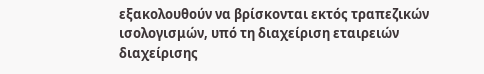εξακολουθούν να βρίσκονται εκτός τραπεζικών ισολογισμών, υπό τη διαχείριση εταιρειών διαχείρισης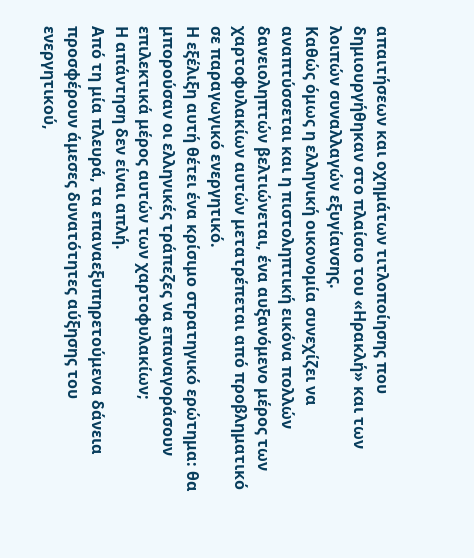απαιτήσεων και οχημάτων τιτλοποίησης που δημιουργήθηκαν στο πλαίσιο του «Ηρακλή» και των λοιπών συναλλαγών εξυγίανσης.
Καθώς όμως η ελληνική οικονομία συνεχίζει να αναπτύσσεται και η πιστοληπτική εικόνα πολλών δανειοληπτών βελτιώνεται, ένα αυξανόμενο μέρος των χαρτοφυλακίων αυτών μετατρέπεται από προβληματικό σε παραγωγικό ενεργητικό.
Η εξέλιξη αυτή θέτει ένα κρίσιμο στρατηγικό ερώτημα: θα μπορούσαν οι ελληνικές τράπεζες να επαναγοράσουν επιλεκτικά μέρος αυτών των χαρτοφυλακίων;
Η απάντηση δεν είναι απλή.
Από τη μία πλευρά, τα επαναεξυπηρετούμενα δάνεια προσφέρουν άμεσες δυνατότητες αύξησης του ενεργητικού,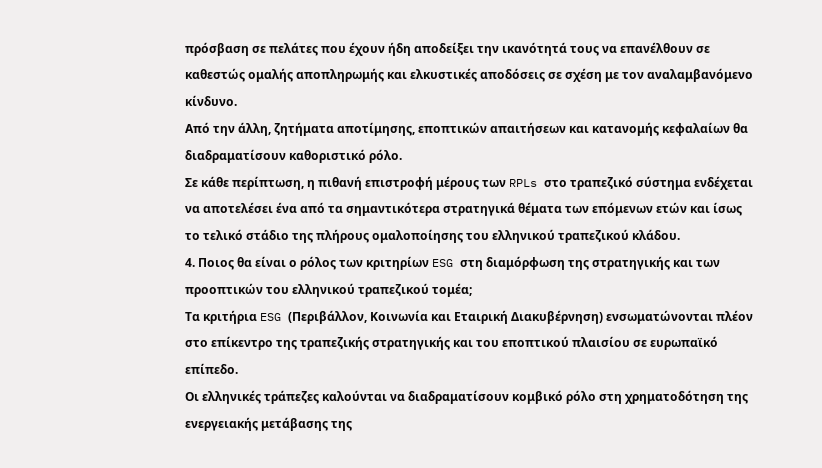πρόσβαση σε πελάτες που έχουν ήδη αποδείξει την ικανότητά τους να επανέλθουν σε καθεστώς ομαλής αποπληρωμής και ελκυστικές αποδόσεις σε σχέση με τον αναλαμβανόμενο κίνδυνο.
Από την άλλη, ζητήματα αποτίμησης, εποπτικών απαιτήσεων και κατανομής κεφαλαίων θα διαδραματίσουν καθοριστικό ρόλο.
Σε κάθε περίπτωση, η πιθανή επιστροφή μέρους των RPLs στο τραπεζικό σύστημα ενδέχεται να αποτελέσει ένα από τα σημαντικότερα στρατηγικά θέματα των επόμενων ετών και ίσως το τελικό στάδιο της πλήρους ομαλοποίησης του ελληνικού τραπεζικού κλάδου.
4. Ποιος θα είναι ο ρόλος των κριτηρίων ESG στη διαμόρφωση της στρατηγικής και των προοπτικών του ελληνικού τραπεζικού τομέα;
Τα κριτήρια ESG (Περιβάλλον, Κοινωνία και Εταιρική Διακυβέρνηση) ενσωματώνονται πλέον στο επίκεντρο της τραπεζικής στρατηγικής και του εποπτικού πλαισίου σε ευρωπαϊκό επίπεδο.
Οι ελληνικές τράπεζες καλούνται να διαδραματίσουν κομβικό ρόλο στη χρηματοδότηση της ενεργειακής μετάβασης της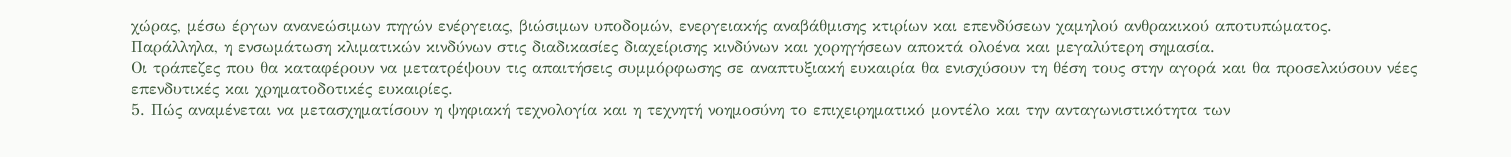χώρας, μέσω έργων ανανεώσιμων πηγών ενέργειας, βιώσιμων υποδομών, ενεργειακής αναβάθμισης κτιρίων και επενδύσεων χαμηλού ανθρακικού αποτυπώματος.
Παράλληλα, η ενσωμάτωση κλιματικών κινδύνων στις διαδικασίες διαχείρισης κινδύνων και χορηγήσεων αποκτά ολοένα και μεγαλύτερη σημασία.
Οι τράπεζες που θα καταφέρουν να μετατρέψουν τις απαιτήσεις συμμόρφωσης σε αναπτυξιακή ευκαιρία θα ενισχύσουν τη θέση τους στην αγορά και θα προσελκύσουν νέες επενδυτικές και χρηματοδοτικές ευκαιρίες.
5. Πώς αναμένεται να μετασχηματίσουν η ψηφιακή τεχνολογία και η τεχνητή νοημοσύνη το επιχειρηματικό μοντέλο και την ανταγωνιστικότητα των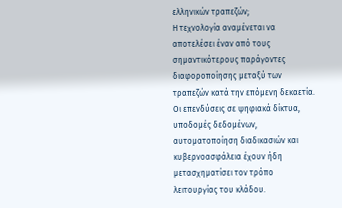ελληνικών τραπεζών;
Η τεχνολογία αναμένεται να αποτελέσει έναν από τους σημαντικότερους παράγοντες διαφοροποίησης μεταξύ των τραπεζών κατά την επόμενη δεκαετία.
Οι επενδύσεις σε ψηφιακά δίκτυα, υποδομές δεδομένων, αυτοματοποίηση διαδικασιών και κυβερνοασφάλεια έχουν ήδη μετασχηματίσει τον τρόπο λειτουργίας του κλάδου.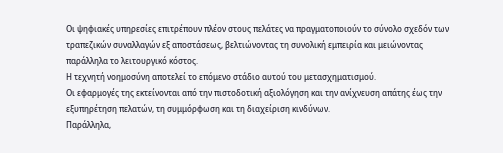Οι ψηφιακές υπηρεσίες επιτρέπουν πλέον στους πελάτες να πραγματοποιούν το σύνολο σχεδόν των τραπεζικών συναλλαγών εξ αποστάσεως, βελτιώνοντας τη συνολική εμπειρία και μειώνοντας παράλληλα το λειτουργικό κόστος.
Η τεχνητή νοημοσύνη αποτελεί το επόμενο στάδιο αυτού του μετασχηματισμού.
Οι εφαρμογές της εκτείνονται από την πιστοδοτική αξιολόγηση και την ανίχνευση απάτης έως την εξυπηρέτηση πελατών, τη συμμόρφωση και τη διαχείριση κινδύνων.
Παράλληλα,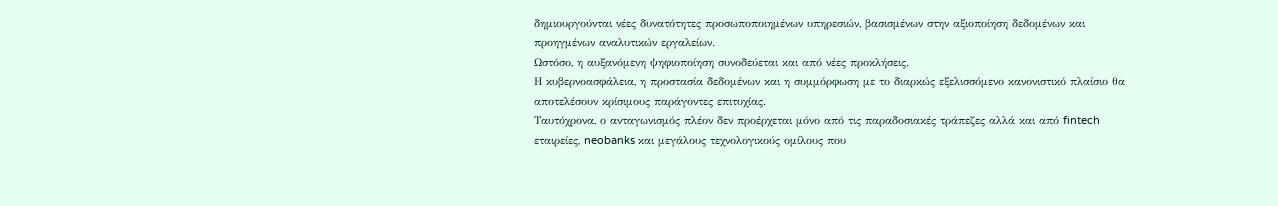δημιουργούνται νέες δυνατότητες προσωποποιημένων υπηρεσιών, βασισμένων στην αξιοποίηση δεδομένων και προηγμένων αναλυτικών εργαλείων.
Ωστόσο, η αυξανόμενη ψηφιοποίηση συνοδεύεται και από νέες προκλήσεις.
Η κυβερνοασφάλεια, η προστασία δεδομένων και η συμμόρφωση με το διαρκώς εξελισσόμενο κανονιστικό πλαίσιο θα αποτελέσουν κρίσιμους παράγοντες επιτυχίας.
Ταυτόχρονα, ο ανταγωνισμός πλέον δεν προέρχεται μόνο από τις παραδοσιακές τράπεζες αλλά και από fintech εταιρείες, neobanks και μεγάλους τεχνολογικούς ομίλους που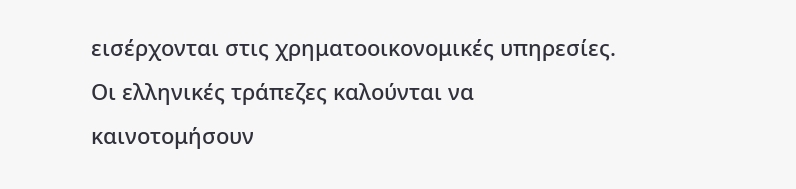εισέρχονται στις χρηματοοικονομικές υπηρεσίες.
Οι ελληνικές τράπεζες καλούνται να καινοτομήσουν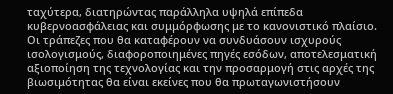ταχύτερα, διατηρώντας παράλληλα υψηλά επίπεδα κυβερνοασφάλειας και συμμόρφωσης με το κανονιστικό πλαίσιο.
Οι τράπεζες που θα καταφέρουν να συνδυάσουν ισχυρούς ισολογισμούς, διαφοροποιημένες πηγές εσόδων, αποτελεσματική αξιοποίηση της τεχνολογίας και την προσαρμογή στις αρχές της βιωσιμότητας θα είναι εκείνες που θα πρωταγωνιστήσουν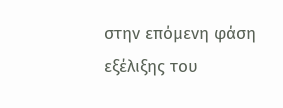στην επόμενη φάση εξέλιξης του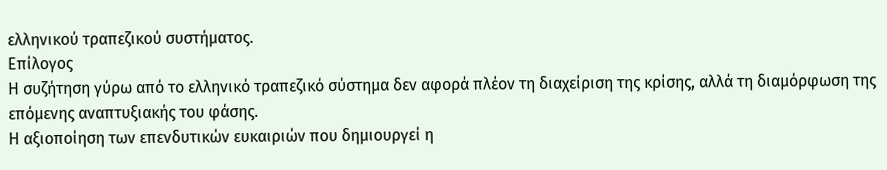ελληνικού τραπεζικού συστήματος.
Επίλογος
Η συζήτηση γύρω από το ελληνικό τραπεζικό σύστημα δεν αφορά πλέον τη διαχείριση της κρίσης, αλλά τη διαμόρφωση της επόμενης αναπτυξιακής του φάσης.
Η αξιοποίηση των επενδυτικών ευκαιριών που δημιουργεί η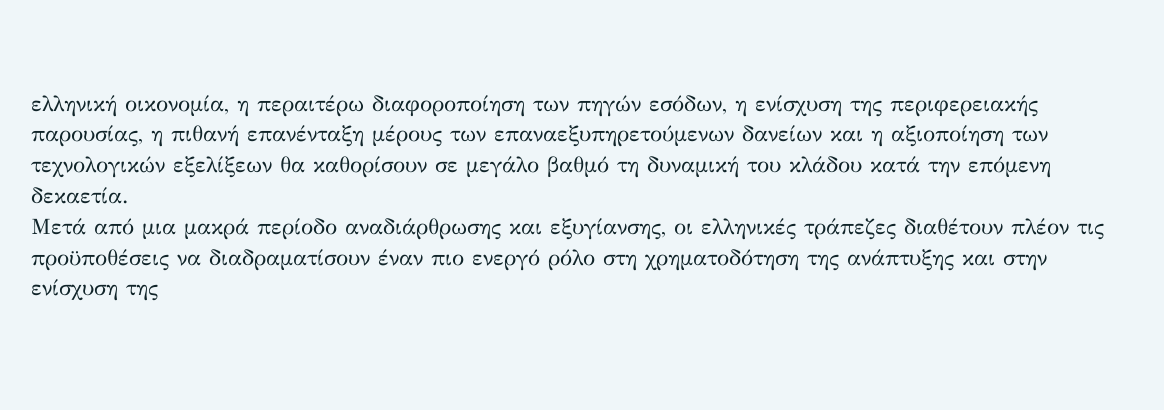ελληνική οικονομία, η περαιτέρω διαφοροποίηση των πηγών εσόδων, η ενίσχυση της περιφερειακής παρουσίας, η πιθανή επανένταξη μέρους των επαναεξυπηρετούμενων δανείων και η αξιοποίηση των τεχνολογικών εξελίξεων θα καθορίσουν σε μεγάλο βαθμό τη δυναμική του κλάδου κατά την επόμενη δεκαετία.
Μετά από μια μακρά περίοδο αναδιάρθρωσης και εξυγίανσης, οι ελληνικές τράπεζες διαθέτουν πλέον τις προϋποθέσεις να διαδραματίσουν έναν πιο ενεργό ρόλο στη χρηματοδότηση της ανάπτυξης και στην ενίσχυση της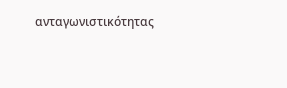ανταγωνιστικότητας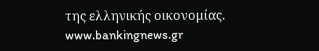της ελληνικής οικονομίας.
www.bankingnews.gr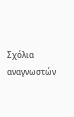Σχόλια αναγνωστών